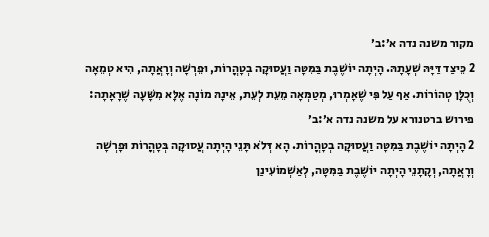מקור משנה נדה א׳:ב׳
2 כֵּיצַד דַּיָּהּ שְׁעָתָהּ. הָיְתָה יוֹשֶׁבֶת בַּמִּטָּה וַעֲסוּקָה בְטָהֳרוֹת, וּפֵרְשָׁה וְרָאֲתָה, הִיא טְמֵאָה וְכֻלָּן טְהוֹרוֹת. אַף עַל פִּי שֶׁאָמְרוּ, מְטַמְּאָה מֵעֵת לְעֵת, אֵינָהּ מוֹנָה אֶלָּא מִשָּׁעָה שֶׁרָאָתָה:
פירוש ברטנורא על משנה נדה א׳:ב׳
2 הָיְתָה יוֹשֶׁבֶת בַּמִּטָּה וַעֲסוּקָה בְטָהֳרוֹת. הָא דְּלֹא תָּנֵי הָיְתָה עֲסוּקָה בְּטָהֳרוֹת וּפָרְשָׁה וְרָאֲתָה, וְקָתָנֵי הָיְתָה יוֹשֶׁבֶת בַּמִּטָּה, לְאַשְׁמוֹעִינַן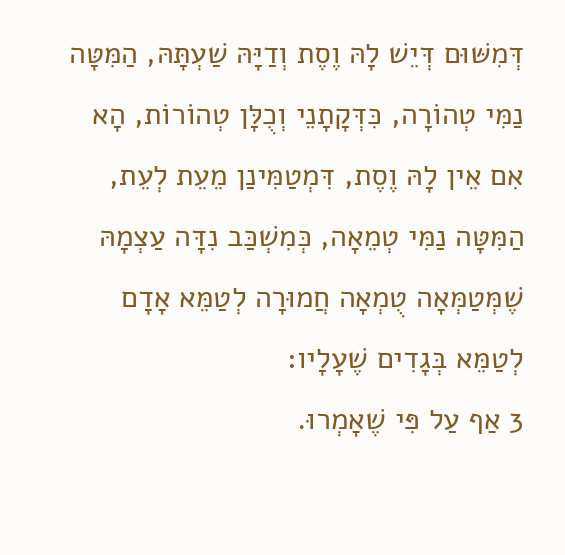דְּמִשּׁוּם דְּיֵשׁ לָהּ וֶסֶת וְדַיָּהּ שַׁעְתָּהּ, הַמִּטָּה נַמִּי טְהוֹרָה, כִּדְּקָתָנֵי וְכֻלָּן טְהוֹרוֹת, הָא אִם אֵין לָהּ וֶסֶת, דִּמְטַמִּינַן מֵעֵת לְעֵת, הַמִּטָּה נַמִּי טְמֵאָה, כְּמִשְׁכַּב נִדָּה עַצְמָהּ שֶׁמְּטַמְּאָה טֻמְאָה חֲמוּרָה לְטַמֵּא אָדָם לְטַמֵּא בְּגָדִים שֶׁעָלָיו:
3 אַף עַל פִּי שֶׁאָמְרוּ.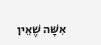אִשָּׁה שֶׁאֵין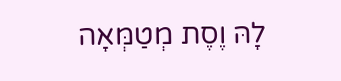לָהּ וֶסֶת מְטַמְּאָה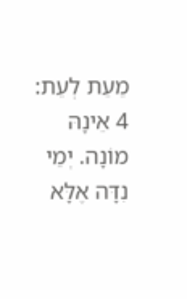מֵעֵת לְעֵת:
4 אֵינָהּ מוֹנָה. יְמֵי נִדָּה אֶלָּא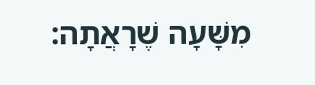מִשָּׁעָה שֶׁרָאֲתָה: